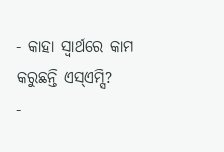- କାହା ସ୍ବାର୍ଥରେ କାମ କରୁଛନ୍ତି ଏସ୍ଏମ୍ସି?
-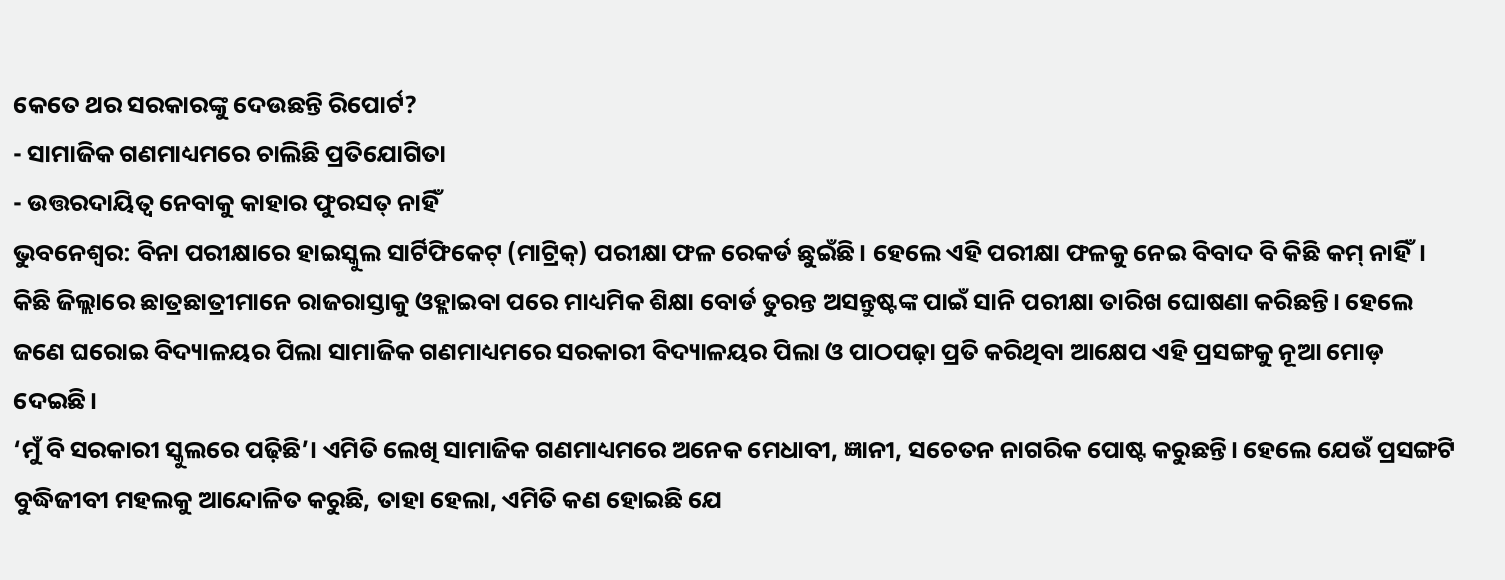କେତେ ଥର ସରକାରଙ୍କୁ ଦେଉଛନ୍ତି ରିପୋର୍ଟ?
- ସାମାଜିକ ଗଣମାଧ୍ୟମରେ ଚାଲିଛି ପ୍ରତିଯୋଗିତା
- ଉତ୍ତରଦାୟିତ୍ବ ନେବାକୁ କାହାର ଫୁରସତ୍ ନାହିଁ
ଭୁବନେଶ୍ବର: ବିନା ପରୀକ୍ଷାରେ ହାଇସ୍କୁଲ ସାର୍ଟିଫିକେଟ୍ (ମାଟ୍ରିକ୍) ପରୀକ୍ଷା ଫଳ ରେକର୍ଡ ଛୁଇଁଛି। ହେଲେ ଏହି ପରୀକ୍ଷା ଫଳକୁ ନେଇ ବିବାଦ ବି କିଛି କମ୍ ନାହିଁ। କିଛି ଜିଲ୍ଲାରେ ଛାତ୍ରଛାତ୍ରୀମାନେ ରାଜରାସ୍ତାକୁ ଓହ୍ଲାଇବା ପରେ ମାଧ୍ୟମିକ ଶିକ୍ଷା ବୋର୍ଡ ତୁରନ୍ତ ଅସନ୍ତୁଷ୍ଟଙ୍କ ପାଇଁ ସାନି ପରୀକ୍ଷା ତାରିଖ ଘୋଷଣା କରିଛନ୍ତି। ହେଲେ ଜଣେ ଘରୋଇ ବିଦ୍ୟାଳୟର ପିଲା ସାମାଜିକ ଗଣମାଧ୍ୟମରେ ସରକାରୀ ବିଦ୍ୟାଳୟର ପିଲା ଓ ପାଠପଢ଼ା ପ୍ରତି କରିଥିବା ଆକ୍ଷେପ ଏହି ପ୍ରସଙ୍ଗକୁ ନୂଆ ମୋଡ଼ ଦେଇଛି।
‘ମୁଁ ବି ସରକାରୀ ସ୍କୁଲରେ ପଢ଼ିଛି’। ଏମିତି ଲେଖି ସାମାଜିକ ଗଣମାଧ୍ୟମରେ ଅନେକ ମେଧାବୀ, ଜ୍ଞାନୀ, ସଚେତନ ନାଗରିକ ପୋଷ୍ଟ କରୁଛନ୍ତି। ହେଲେ ଯେଉଁ ପ୍ରସଙ୍ଗଟି ବୁଦ୍ଧିଜୀବୀ ମହଲକୁ ଆନ୍ଦୋଳିତ କରୁଛି, ତାହା ହେଲା, ଏମିତି କଣ ହୋଇଛି ଯେ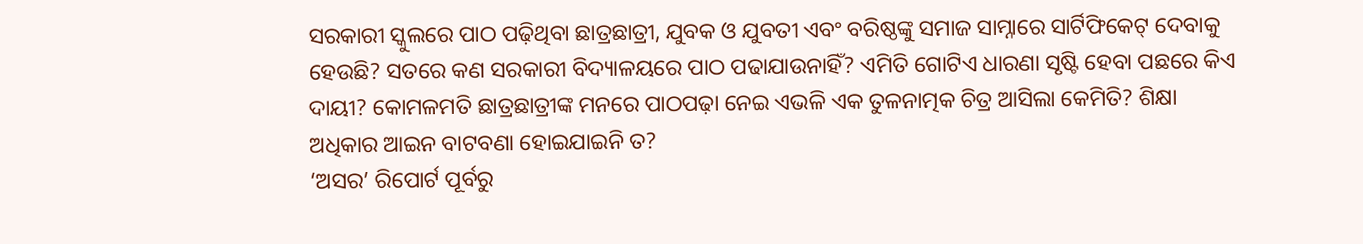ସରକାରୀ ସ୍କୁଲରେ ପାଠ ପଢ଼ିଥିବା ଛାତ୍ରଛାତ୍ରୀ, ଯୁବକ ଓ ଯୁବତୀ ଏବଂ ବରିଷ୍ଠଙ୍କୁ ସମାଜ ସାମ୍ନାରେ ସାର୍ଟିଫିକେଟ୍ ଦେବାକୁ ହେଉଛି? ସତରେ କଣ ସରକାରୀ ବିଦ୍ୟାଳୟରେ ପାଠ ପଢାଯାଉନାହିଁ? ଏମିତି ଗୋଟିଏ ଧାରଣା ସୃଷ୍ଟି ହେବା ପଛରେ କିଏ ଦାୟୀ? କୋମଳମତି ଛାତ୍ରଛାତ୍ରୀଙ୍କ ମନରେ ପାଠପଢ଼ା ନେଇ ଏଭଳି ଏକ ତୁଳନାତ୍ମକ ଚିତ୍ର ଆସିଲା କେମିତି? ଶିକ୍ଷା ଅଧିକାର ଆଇନ ବାଟବଣା ହୋଇଯାଇନି ତ?
‘ଅସର’ ରିପୋର୍ଟ ପୂର୍ବରୁ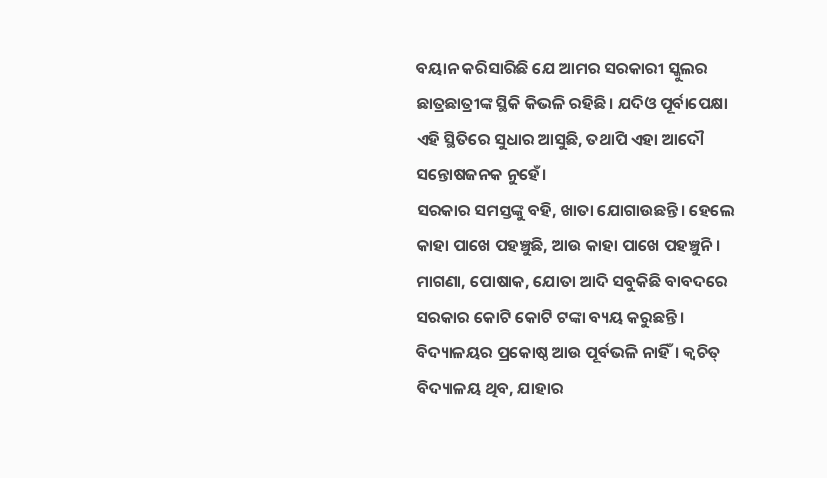ବୟାନ କରିସାରିଛି ଯେ ଆମର ସରକାରୀ ସ୍କୁଲର ଛାତ୍ରଛାତ୍ରୀଙ୍କ ସ୍ଥିକି କିଭଳି ରହିଛି। ଯଦିଓ ପୂର୍ବାପେକ୍ଷା ଏହି ସ୍ଥିତିରେ ସୁଧାର ଆସୁଛି, ତଥାପି ଏହା ଆଦୌ ସନ୍ତୋଷଜନକ ନୁହେଁ।
ସରକାର ସମସ୍ତଙ୍କୁ ବହି, ଖାତା ଯୋଗାଉଛନ୍ତି। ହେଲେ କାହା ପାଖେ ପହଞ୍ଚୁଛି, ଆଉ କାହା ପାଖେ ପହଞ୍ଚୁନି। ମାଗଣା, ପୋଷାକ, ଯୋତା ଆଦି ସବୁକିଛି ବାବଦରେ ସରକାର କୋଟି କୋଟି ଟଙ୍କା ବ୍ୟୟ କରୁଛନ୍ତି। ବିଦ୍ୟାଳୟର ପ୍ରକୋଷ୍ଠ ଆଉ ପୂର୍ବଭଳି ନାହିଁ। କ୍ବଚିତ୍ ବିଦ୍ୟାଳୟ ଥିବ, ଯାହାର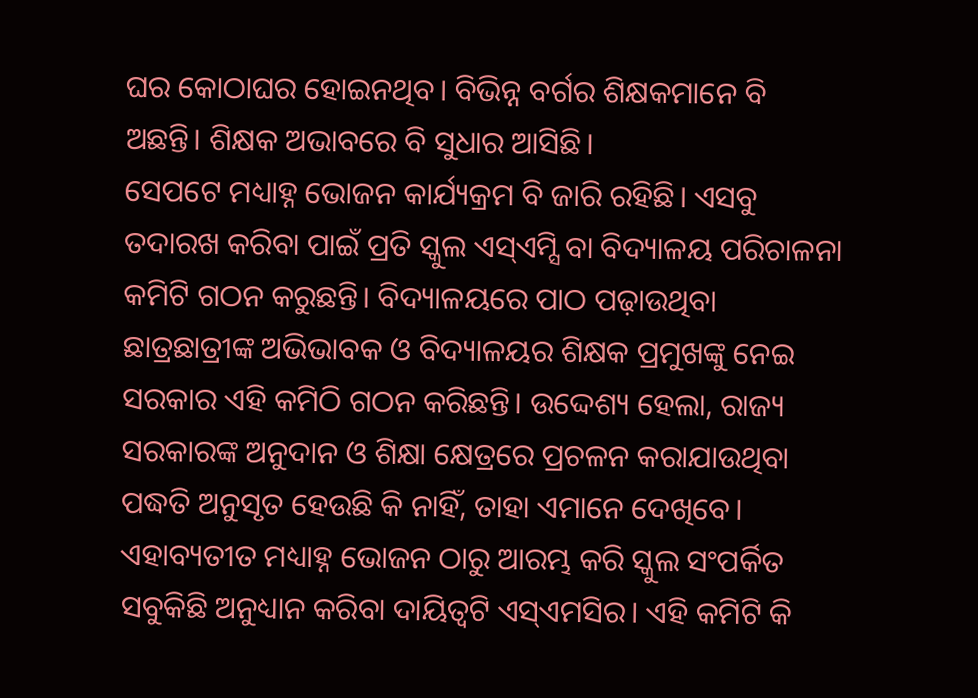ଘର କୋଠାଘର ହୋଇନଥିବ। ବିଭିନ୍ନ ବର୍ଗର ଶିକ୍ଷକମାନେ ବି ଅଛନ୍ତି। ଶିକ୍ଷକ ଅଭାବରେ ବି ସୁଧାର ଆସିଛି।
ସେପଟେ ମଧ୍ୟାହ୍ନ ଭୋଜନ କାର୍ଯ୍ୟକ୍ରମ ବି ଜାରି ରହିଛି। ଏସବୁ ତଦାରଖ କରିବା ପାଇଁ ପ୍ରତି ସ୍କୁଲ ଏସ୍ଏମ୍ସି ବା ବିଦ୍ୟାଳୟ ପରିଚାଳନା କମିଟି ଗଠନ କରୁଛନ୍ତି। ବିଦ୍ୟାଳୟରେ ପାଠ ପଢ଼ାଉଥିବା ଛାତ୍ରଛାତ୍ରୀଙ୍କ ଅଭିଭାବକ ଓ ବିଦ୍ୟାଳୟର ଶିକ୍ଷକ ପ୍ରମୁଖଙ୍କୁ ନେଇ ସରକାର ଏହି କମିଠି ଗଠନ କରିଛନ୍ତି। ଉଦ୍ଦେଶ୍ୟ ହେଲା, ରାଜ୍ୟ ସରକାରଙ୍କ ଅନୁଦାନ ଓ ଶିକ୍ଷା କ୍ଷେତ୍ରରେ ପ୍ରଚଳନ କରାଯାଉଥିବା ପଦ୍ଧତି ଅନୁସୃତ ହେଉଛି କି ନାହିଁ, ତାହା ଏମାନେ ଦେଖିବେ। ଏହାବ୍ୟତୀତ ମଧ୍ୟାହ୍ନ ଭୋଜନ ଠାରୁ ଆରମ୍ଭ କରି ସ୍କୁଲ ସଂପର୍କିତ ସବୁକିଛି ଅନୁଧ୍ୟାନ କରିବା ଦାୟିତ୍ବଟି ଏସ୍ଏମସିର। ଏହି କମିଟି କି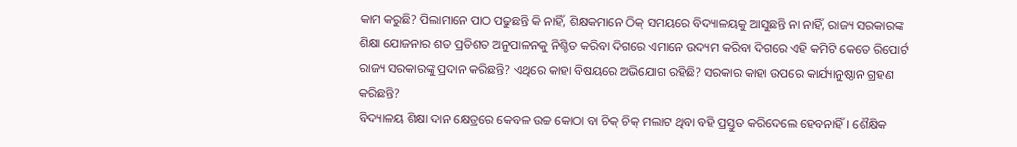କାମ କରୁଛି? ପିଲାମାନେ ପାଠ ପଢୁଛନ୍ତି କି ନାହିଁ, ଶିକ୍ଷକମାନେ ଠିକ୍ ସମୟରେ ବିଦ୍ୟାଳୟକୁ ଆସୁଛନ୍ତି ନା ନାହିଁ, ରାଜ୍ୟ ସରକାରଙ୍କ ଶିକ୍ଷା ଯୋଜନାର ଶତ ପ୍ରତିଶତ ଅନୁପାଳନକୁ ନିଶ୍ଚିତ କରିବା ଦିଗରେ ଏମାନେ ଉଦ୍ୟମ କରିବା ଦିଗରେ ଏହି କମିଟି କେତେ ରିପୋର୍ଟ ରାଜ୍ୟ ସରକାରଙ୍କୁ ପ୍ରଦାନ କରିଛନ୍ତି? ଏଥିରେ କାହା ବିଷୟରେ ଅଭିଯୋଗ ରହିଛି? ସରକାର କାହା ଉପରେ କାର୍ଯ୍ୟାନୁଷ୍ଠାନ ଗ୍ରହଣ କରିଛନ୍ତି?
ବିଦ୍ୟାଳୟ ଶିକ୍ଷା ଦାନ କ୍ଷେତ୍ରରେ କେବଳ ଉଚ୍ଚ କୋଠା ବା ଚିକ୍ ଚିକ୍ ମଲାଟ ଥିବା ବହି ପ୍ରସ୍ତୁତ କରିଦେଲେ ହେବନାହିଁ। ଶୈକ୍ଷିକ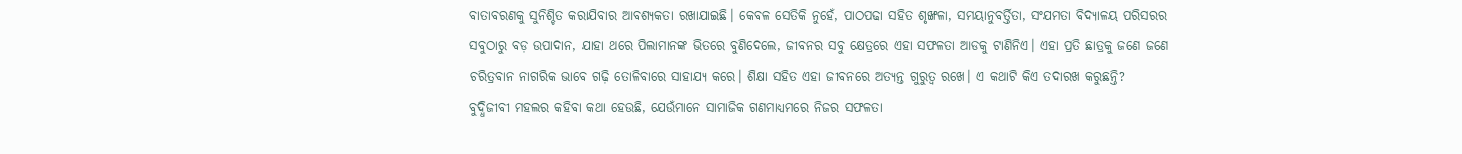ବାତାବରଣକୁ ସୁନିଶ୍ଚିତ କରାଯିବାର ଆବଶ୍ୟକତା ରଖାଯାଇଛି। କେବଳ ସେତିକି ନୁହେଁ, ପାଠପଢା ସହିତ ଶୃଙ୍ଖଳା, ସମୟାନୁବର୍ତ୍ତିତା, ସଂଯମତା ବିଦ୍ୟାଳୟ ପରିସରର ସବୁଠାରୁ ବଡ଼ ଉପାଦାନ, ଯାହା ଥରେ ପିଲାମାନଙ୍କ ଭିତରେ ବୁଣିଦେଲେ, ଜୀବନର ସବୁ କ୍ଷେତ୍ରରେ ଏହା ସଫଳତା ଆଡକୁ ଟାଣିନିଏ। ଏହା ପ୍ରତି ଛାତ୍ରକୁ ଜଣେ ଜଣେ ଚରିତ୍ରବାନ ନାଗରିକ ଭାବେ ଗଢ଼ି ତୋଳିବାରେ ସାହାଯ୍ୟ କରେ। ଶିକ୍ଷା ସହିତ ଏହା ଜୀବନରେ ଅତ୍ୟନ୍ତ ଗୁରୁତ୍ବ ରଖେ। ଏ କଥାଟି କିଏ ତଦାରଖ କରୁଛନ୍ତି?
ବୁଦ୍ଧିଜୀବୀ ମହଲର କହିବା କଥା ହେଉଛି, ଯେଉଁମାନେ ସାମାଜିକ ଗଣମାଧ୍ୟମରେ ନିଜର ସଫଳତା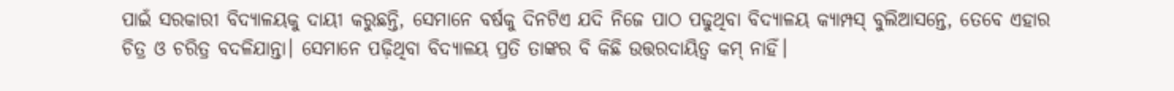ପାଇଁ ସରକାରୀ ବିଦ୍ୟାଳୟକୁ ଦାୟୀ କରୁଛନ୍ତି, ସେମାନେ ବର୍ଷକୁ ଦିନଟିଏ ଯଦି ନିଜେ ପାଠ ପଢୁଥିବା ବିଦ୍ୟାଳୟ କ୍ୟାମ୍ପସ୍ ବୁଲିଆସନ୍ତେ, ତେବେ ଏହାର ଚିତ୍ର ଓ ଚରିତ୍ର ବଦଳିଯାନ୍ତା। ସେମାନେ ପଢ଼ିଥିବା ବିଦ୍ୟାଳୟ ପ୍ରତି ତାଙ୍କର ବି କିଛି ଉତ୍ତରଦାୟିତ୍ବ କମ୍ ନାହିଁ।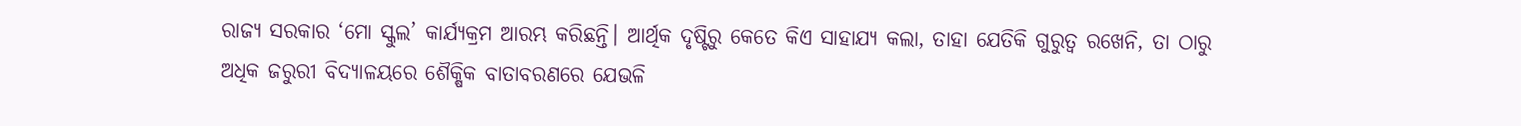ରାଜ୍ୟ ସରକାର ‘ମୋ ସ୍କୁଲ’ କାର୍ଯ୍ୟକ୍ରମ ଆରମ୍ଭ କରିଛନ୍ତି। ଆର୍ଥିକ ଦୃଷ୍ଟିରୁ କେତେ କିଏ ସାହାଯ୍ୟ କଲା, ତାହା ଯେତିକି ଗୁରୁତ୍ବ ରଖେନି, ତା ଠାରୁ ଅଧିକ ଜରୁରୀ ବିଦ୍ୟାଳୟରେ ଶୈକ୍ଷିକ ବାତାବରଣରେ ଯେଭଳି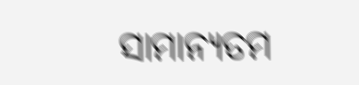ସାମାନ୍ୟତମ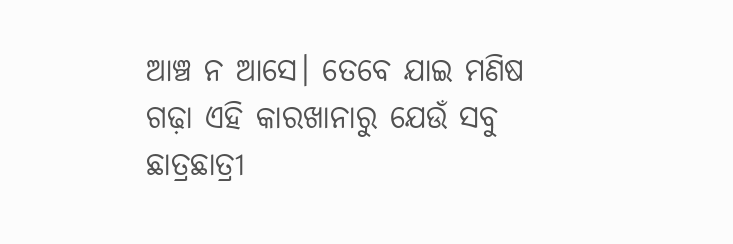ଆଞ୍ଚ ନ ଆସେ। ତେବେ ଯାଇ ମଣିଷ ଗଢ଼ା ଏହି କାରଖାନାରୁ ଯେଉଁ ସବୁ ଛାତ୍ରଛାତ୍ରୀ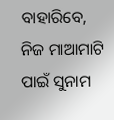ବାହାରିବେ, ନିଜ ମାଆମାଟି ପାଇଁ ସୁନାମ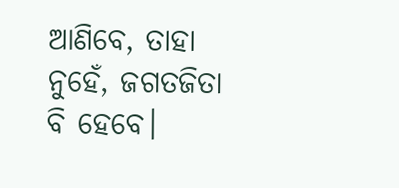ଆଣିବେ, ତାହା ନୁହେଁ, ଜଗତଜିତା ବି ହେବେ।